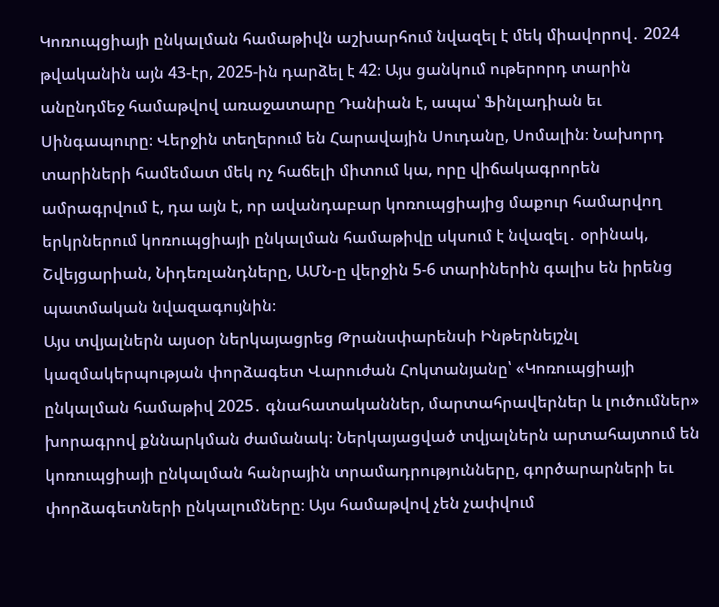Կոռուպցիայի ընկալման համաթիվն աշխարհում նվազել է մեկ միավորով․ 2024 թվականին այն 43-էր, 2025-ին դարձել է 42։ Այս ցանկում ութերորդ տարին անընդմեջ համաթվով առաջատարը Դանիան է, ապա՝ Ֆինլադիան եւ Սինգապուրը։ Վերջին տեղերում են Հարավային Սուդանը, Սոմալին։ Նախորդ տարիների համեմատ մեկ ոչ հաճելի միտում կա, որը վիճակագրորեն ամրագրվում է, դա այն է, որ ավանդաբար կոռուպցիայից մաքուր համարվող երկրներում կոռուպցիայի ընկալման համաթիվը սկսում է նվազել․ օրինակ, Շվեյցարիան, Նիդեռլանդները, ԱՄՆ-ը վերջին 5-6 տարիներին գալիս են իրենց պատմական նվազագույնին։
Այս տվյալներն այսօր ներկայացրեց Թրանսփարենսի Ինթերնեյշնլ կազմակերպության փորձագետ Վարուժան Հոկտանյանը՝ «Կոռուպցիայի ընկալման համաթիվ 2025․ գնահատականներ, մարտահրավերներ և լուծումներ» խորագրով քննարկման ժամանակ։ Ներկայացված տվյալներն արտահայտում են կոռուպցիայի ընկալման հանրային տրամադրությունները, գործարարների եւ փորձագետների ընկալումները։ Այս համաթվով չեն չափվում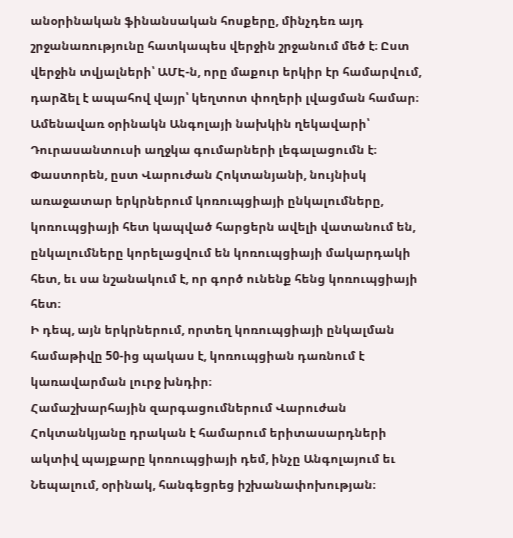անօրինական ֆինանսական հոսքերը, մինչդեռ այդ շրջանառությունը հատկապես վերջին շրջանում մեծ է։ Ըստ վերջին տվյալների՝ ԱՄԷ-ն, որը մաքուր երկիր էր համարվում, դարձել է ապահով վայր՝ կեղտոտ փողերի լվացման համար։ Ամենավառ օրինակն Անգոլայի նախկին ղեկավարի՝ Դուրասանտուսի աղջկա գումարների լեգալացումն է։
Փաստորեն, ըստ Վարուժան Հոկտանյանի, նույնիսկ առաջատար երկրներում կոռուպցիայի ընկալումները, կոռուպցիայի հետ կապված հարցերն ավելի վատանում են, ընկալումները կորելացվում են կոռուպցիայի մակարդակի հետ, եւ սա նշանակում է, որ գործ ունենք հենց կոռուպցիայի հետ։
Ի դեպ, այն երկրներում, որտեղ կոռուպցիայի ընկալման համաթիվը 50-ից պակաս է, կոռուպցիան դառնում է կառավարման լուրջ խնդիր։
Համաշխարհային զարգացումներում Վարուժան Հոկտանկյանը դրական է համարում երիտասարդների ակտիվ պայքարը կոռուպցիայի դեմ, ինչը Անգոլայում եւ Նեպալում, օրինակ, հանգեցրեց իշխանափոխության։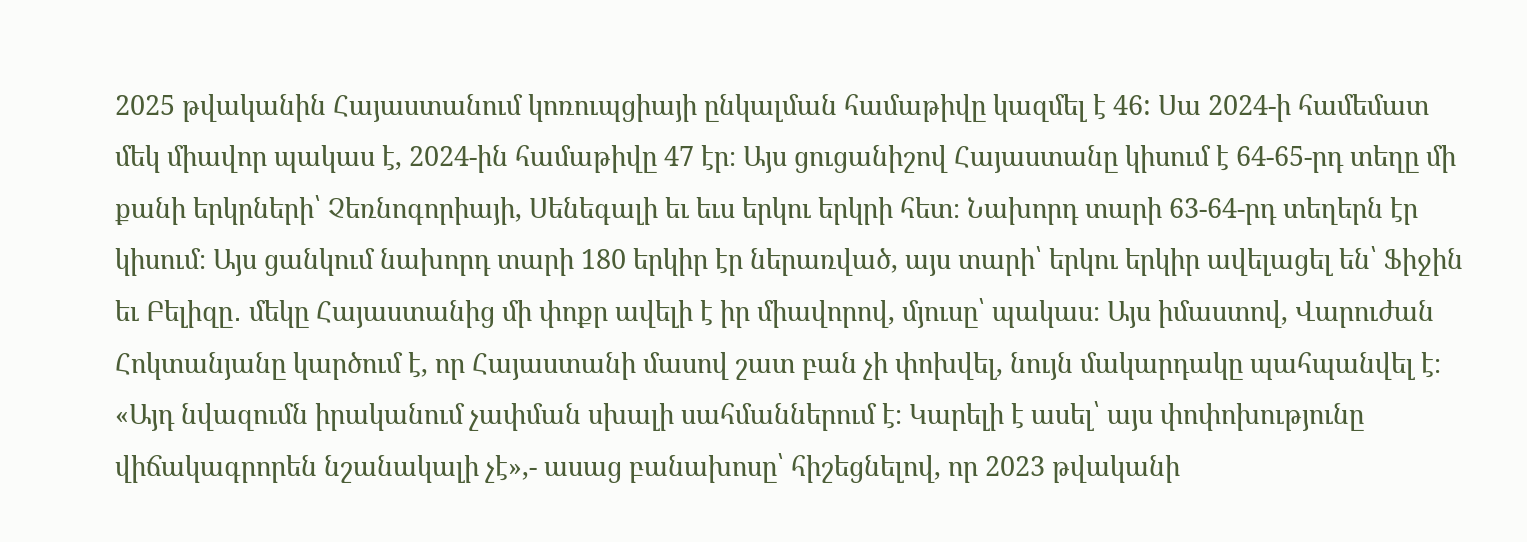2025 թվականին Հայաստանում կոռուպցիայի ընկալման համաթիվը կազմել է 46: Սա 2024-ի համեմատ մեկ միավոր պակաս է, 2024-ին համաթիվը 47 էր։ Այս ցուցանիշով Հայաստանը կիսում է 64-65-րդ տեղը մի քանի երկրների՝ Չեռնոգորիայի, Սենեգալի եւ եւս երկու երկրի հետ։ Նախորդ տարի 63-64-րդ տեղերն էր կիսում։ Այս ցանկում նախորդ տարի 180 երկիր էր ներառված, այս տարի՝ երկու երկիր ավելացել են՝ Ֆիջին եւ Բելիզը․ մեկը Հայաստանից մի փոքր ավելի է իր միավորով, մյուսը՝ պակաս։ Այս իմաստով, Վարուժան Հոկտանյանը կարծում է, որ Հայաստանի մասով շատ բան չի փոխվել, նույն մակարդակը պահպանվել է։
«Այդ նվազումն իրականում չափման սխալի սահմաններում է։ Կարելի է ասել՝ այս փոփոխությունը վիճակագրորեն նշանակալի չէ»,- ասաց բանախոսը՝ հիշեցնելով, որ 2023 թվականի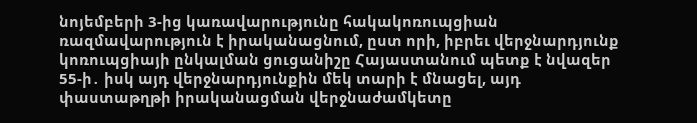նոյեմբերի 3-ից կառավարությունը հակակոռուպցիան ռազմավարություն է իրականացնում, ըստ որի, իբրեւ վերջնարդյունք կոռուպցիայի ընկալման ցուցանիշը Հայաստանում պետք է նվազեր 55-ի․ իսկ այդ վերջնարդյունքին մեկ տարի է մնացել, այդ փաստաթղթի իրականացման վերջնաժամկետը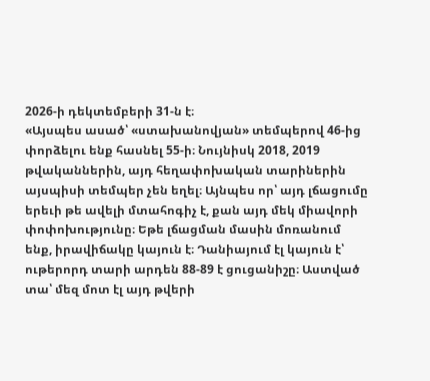2026-ի դեկտեմբերի 31-ն է։
«Այսպես ասած՝ «ստախանովյան» տեմպերով 46-ից փորձելու ենք հասնել 55-ի։ Նույնիսկ 2018, 2019 թվականներին, այդ հեղափոխական տարիներին այսպիսի տեմպեր չեն եղել։ Այնպես որ՝ այդ լճացումը երեւի թե ավելի մտահոգիչ է, քան այդ մեկ միավորի փոփոխությունը։ Եթե լճացման մասին մոռանում ենք, իրավիճակը կայուն է։ Դանիայում էլ կայուն է՝ ութերորդ տարի արդեն 88-89 է ցուցանիշը։ Աստված տա՝ մեզ մոտ էլ այդ թվերի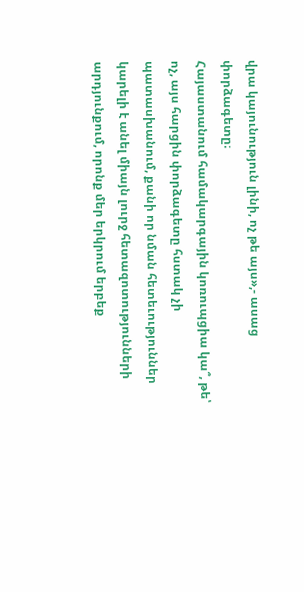վրա կայունություն լինի, ոչ թե այս»,- ասաց փորձագետը։
Հայաստանում համակարգային կոռուպցիա կա՞, թե՝ ոչ, այս հարցին փորձագետը հստակ չի պատասխանում, քանի որ նման հետեւություններ կարելի է անել միայն լուրջ հետազոտությունների արդյունքում, որոնք մեր երկրում երբեք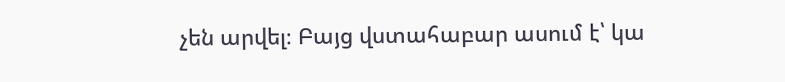չեն արվել։ Բայց վստահաբար ասում է՝ կա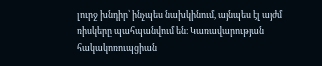լուրջ խնդիր՝ ինչպես նախկինում, այնպես էլ այժմ ռիսկերը պահպանվում են։ Կառավարության հակակոռուպցիան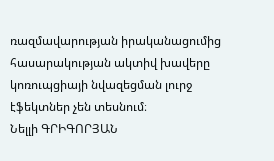ռազմավարության իրականացումից հասարակության ակտիվ խավերը կոռուպցիայի նվազեցման լուրջ էֆեկտներ չեն տեսնում։
Նելլի ԳՐԻԳՈՐՅԱՆ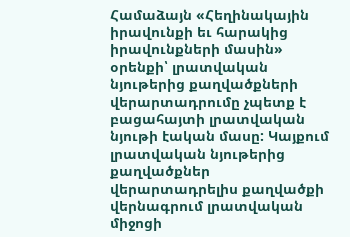Համաձայն «Հեղինակային իրավունքի եւ հարակից իրավունքների մասին» օրենքի՝ լրատվական նյութերից քաղվածքների վերարտադրումը չպետք է բացահայտի լրատվական նյութի էական մասը: Կայքում լրատվական նյութերից քաղվածքներ վերարտադրելիս քաղվածքի վերնագրում լրատվական միջոցի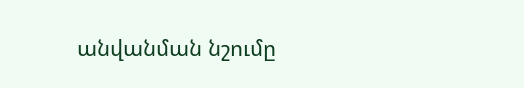անվանման նշումը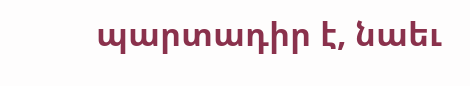պարտադիր է, նաեւ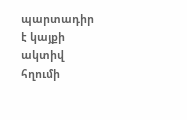պարտադիր է կայքի ակտիվ հղումի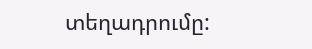տեղադրումը: